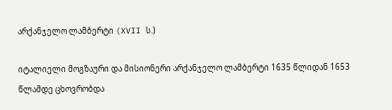არქანჯელო ლამბერტი (XVII ს.)

იტალიელი მოგზაური და მისიონერი არქანჯელო ლამბერტი 1635 წლიდან 1653 წლამდე ცხოვრობდა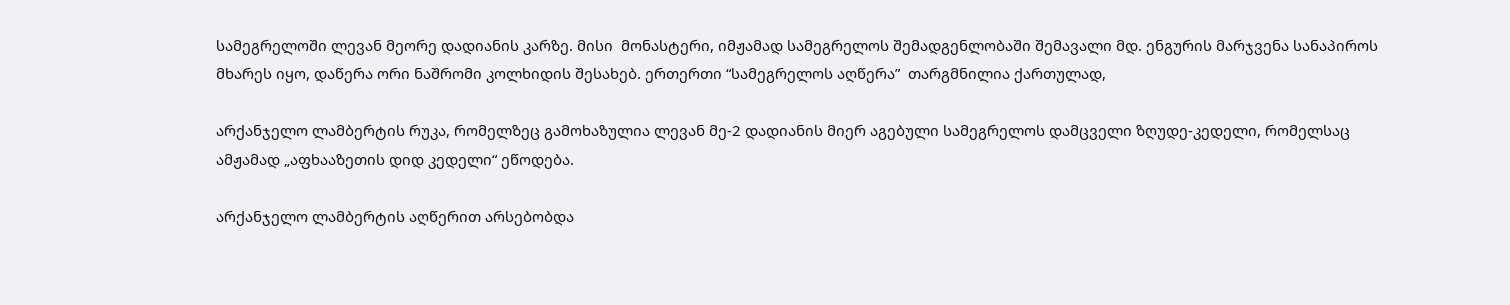სამეგრელოში ლევან მეორე დადიანის კარზე. მისი  მონასტერი, იმჟამად სამეგრელოს შემადგენლობაში შემავალი მდ. ენგურის მარჯვენა სანაპიროს მხარეს იყო, დაწერა ორი ნაშრომი კოლხიდის შესახებ. ერთერთი “სამეგრელოს აღწერა”  თარგმნილია ქართულად,

არქანჯელო ლამბერტის რუკა, რომელზეც გამოხაზულია ლევან მე-2 დადიანის მიერ აგებული სამეგრელოს დამცველი ზღუდე-კედელი, რომელსაც ამჟამად „აფხააზეთის დიდ კედელი“ ეწოდება.

არქანჯელო ლამბერტის აღწერით არსებობდა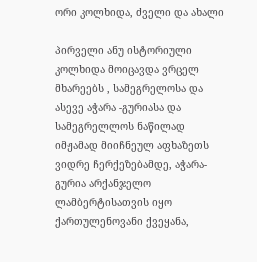ორი კოლხიდა, ძველი და ახალი

პირველი ანუ ისტორიული კოლხიდა მოიცავდა ვრცელ მხარეებს , სამეგრელოსა და ასევე აჭარა -გურიასა და სამეგრელლოს ნაწილად იმჟამად მიიჩნეულ აფხაზეთს ვიდრე ჩერქეზებამდე, აჭარა-გურია არქანჯელო ლამბერტისათვის იყო ქართულენოვანი ქვეყანა,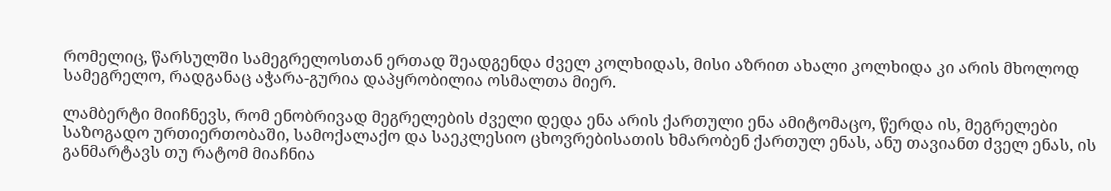რომელიც, წარსულში სამეგრელოსთან ერთად შეადგენდა ძველ კოლხიდას, მისი აზრით ახალი კოლხიდა კი არის მხოლოდ სამეგრელო, რადგანაც აჭარა-გურია დაპყრობილია ოსმალთა მიერ.

ლამბერტი მიიჩნევს, რომ ენობრივად მეგრელების ძველი დედა ენა არის ქართული ენა ამიტომაცო, წერდა ის, მეგრელები საზოგადო ურთიერთობაში, სამოქალაქო და საეკლესიო ცხოვრებისათის ხმარობენ ქართულ ენას, ანუ თავიანთ ძველ ენას, ის განმარტავს თუ რატომ მიაჩნია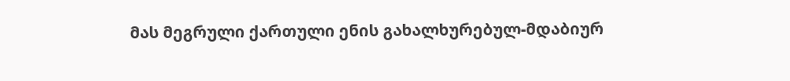მას მეგრული ქართული ენის გახალხურებულ-მდაბიურ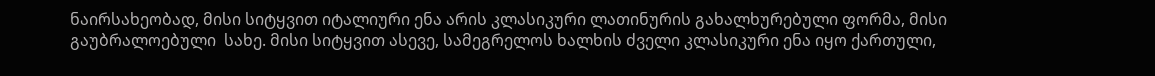ნაირსახეობად, მისი სიტყვით იტალიური ენა არის კლასიკური ლათინურის გახალხურებული ფორმა, მისი გაუბრალოებული  სახე. მისი სიტყვით ასევე, სამეგრელოს ხალხის ძველი კლასიკური ენა იყო ქართული,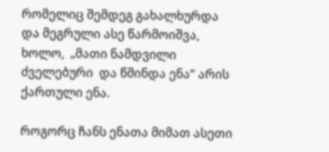რომელიც შემდეგ გახალხურდა და მეგრული ასე წარმოიშვა, ხოლო,  „მათი ნამდვილი ძველებური  და წმინდა ენა“ არის ქართული ენა.

როგორც ჩანს ენათა მიმათ ასეთი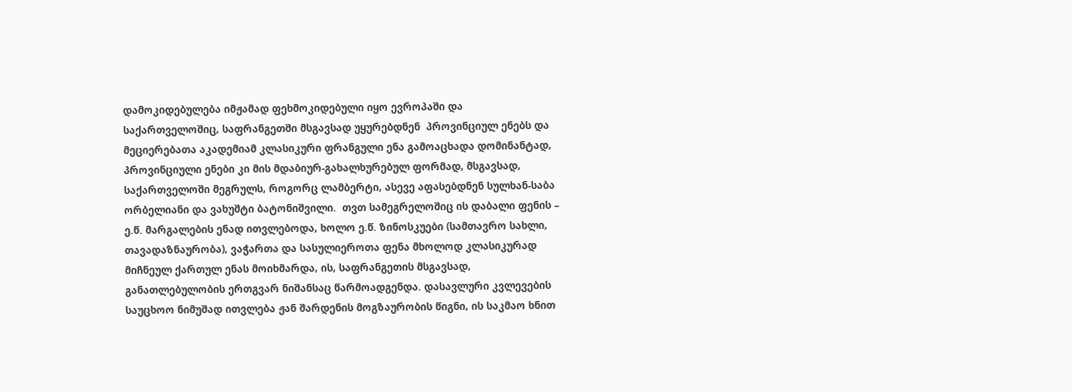დამოკიდებულება იმჟამად ფეხმოკიდებული იყო ევროპაში და საქართველოშიც, საფრანგეთში მსგავსად უყურებდნენ  პროვინციულ ენებს და მეციერებათა აკადემიამ კლასიკური ფრანგული ენა გამოაცხადა დომინანტად, პროვინციული ენები კი მის მდაბიურ-გახალხურებულ ფორმად, მსგავსად, საქართველოში მეგრულს, როგორც ლამბერტი, ასევე აფასებდნენ სულხან-საბა ორბელიანი და ვახუშტი ბატონიშვილი.  თვთ სამეგრელოშიც ის დაბალი ფენის – ე.წ. მარგალების ენად ითვლებოდა, ხოლო ე.წ. ზინოსკუები (სამთავრო სახლი, თავადაზნაურობა), ვაჭართა და სასულიეროთა ფენა მხოლოდ კლასიკურად მიჩნეულ ქართულ ენას მოიხმარდა, ის, საფრანგეთის მსგავსად, განათლებულობის ერთგვარ ნიშანსაც წარმოადგენდა. დასავლური კვლევების საუცხოო ნიმუშად ითვლება ჟან შარდენის მოგზაურობის წიგნი, ის საკმაო ხნით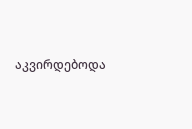აკვირდებოდა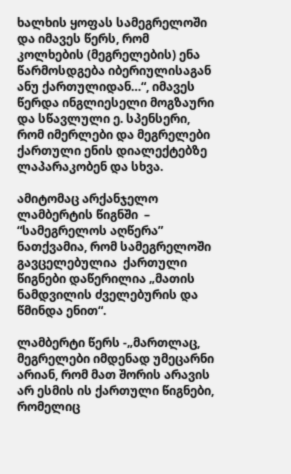ხალხის ყოფას სამეგრელოში და იმავეს წერს, რომ   კოლხების (მეგრელების) ენა წარმოსდგება იბერიულისაგან ანუ ქართულიდან…“, იმავეს წერდა ინგლიესელი მოგზაური და სწავლული ე. სპენსერი, რომ იმერლები და მეგრელები ქართული ენის დიალექტებზე ლაპარაკობენ და სხვა.

ამიტომაც არქანჯელო ლამბერტის წიგნში  – “სამეგრელოს აღწერა”  ნათქვამია, რომ სამეგრელოში გავცელებულია  ქართული წიგნები დაწერილია „მათის ნამდვილის ძველებურის და წმინდა ენით“.

ლამბერტი წერს -„მართლაც, მეგრელები იმდენად უმეცარნი არიან, რომ მათ შორის არავის არ ესმის ის ქართული წიგნები, რომელიც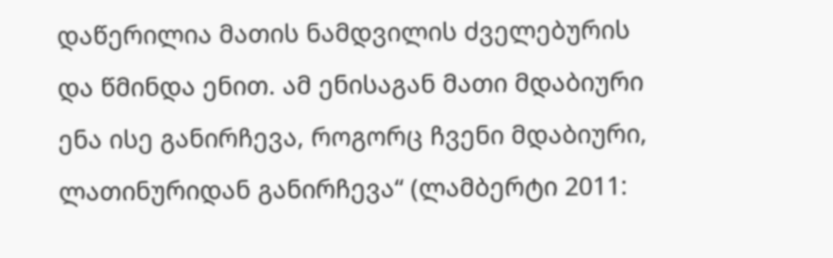დაწერილია მათის ნამდვილის ძველებურის და წმინდა ენით. ამ ენისაგან მათი მდაბიური ენა ისე განირჩევა, როგორც ჩვენი მდაბიური, ლათინურიდან განირჩევა“ (ლამბერტი 2011: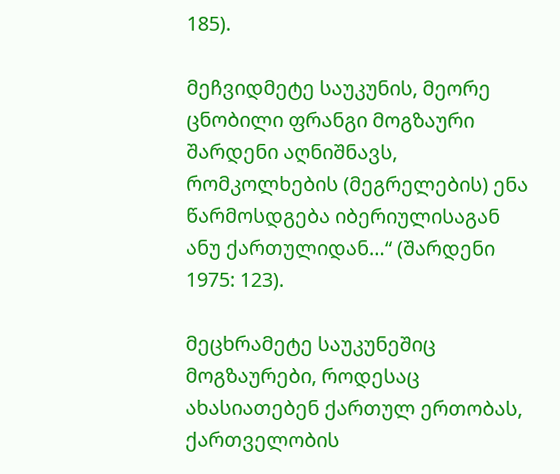185).

მეჩვიდმეტე საუკუნის, მეორე ცნობილი ფრანგი მოგზაური შარდენი აღნიშნავს, რომკოლხების (მეგრელების) ენა წარმოსდგება იბერიულისაგან ანუ ქართულიდან…“ (შარდენი 1975: 123).

მეცხრამეტე საუკუნეშიც მოგზაურები, როდესაც ახასიათებენ ქართულ ერთობას, ქართველობის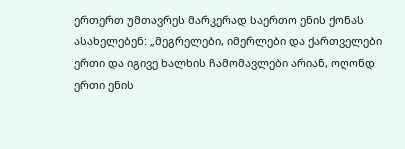ერთერთ უმთავრეს მარკერად საერთო ენის ქონას ასახელებენ: „მეგრელები, იმერლები და ქართველები ერთი და იგივე ხალხის ჩამომავლები არიან, ოღონდ ერთი ენის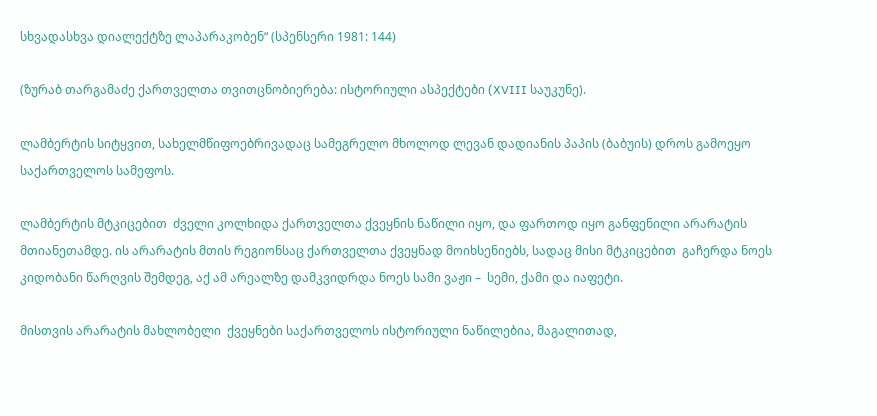სხვადასხვა დიალექტზე ლაპარაკობენ“ (სპენსერი 1981: 144)

(ზურაბ თარგამაძე ქართველთა თვითცნობიერება: ისტორიული ასპექტები (XVIII საუკუნე).

ლამბერტის სიტყვით, სახელმწიფოებრივადაც სამეგრელო მხოლოდ ლევან დადიანის პაპის (ბაბუის) დროს გამოეყო საქართველოს სამეფოს.

ლამბერტის მტკიცებით  ძველი კოლხიდა ქართველთა ქვეყნის ნაწილი იყო, და ფართოდ იყო განფენილი არარატის მთიანეთამდე. ის არარატის მთის რეგიონსაც ქართველთა ქვეყნად მოიხსენიებს, სადაც მისი მტკიცებით  გაჩერდა ნოეს კიდობანი წარღვის შემდეგ, აქ ამ არეალზე დამკვიდრდა ნოეს სამი ვაჟი –  სემი, ქამი და იაფეტი.

მისთვის არარატის მახლობელი  ქვეყნები საქართველოს ისტორიული ნაწილებია, მაგალითად,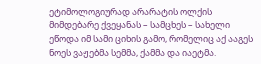ეტიმოლოგიურად არარატის ოლქის მიმდებარე ქვეყანას – სამცხეს – სახელი ეწოდა იმ სამი ციხის გამო, რომელიც აქ ააგეს ნოეს ვაჟებმა სემმა, ქამმა და იაეტმა.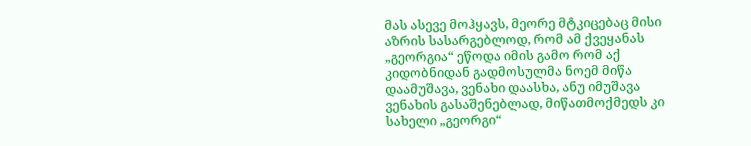მას ასევე მოჰყავს, მეორე მტკიცებაც მისი აზრის სასარგებლოდ, რომ ამ ქვეყანას „გეორგია“ ეწოდა იმის გამო რომ აქ კიდობნიდან გადმოსულმა ნოემ მიწა დაამუშავა, ვენახი დაასხა, ანუ იმუშავა ვენახის გასაშენებლად, მიწათმოქმედს კი სახელი „გეორგი“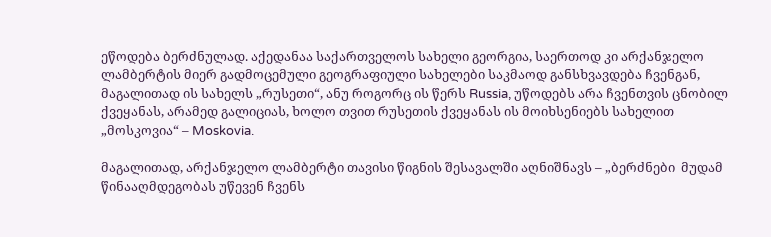ეწოდება ბერძნულად. აქედანაა საქართველოს სახელი გეორგია, საერთოდ კი არქანჯელო ლამბერტის მიერ გადმოცემული გეოგრაფიული სახელები საკმაოდ განსხვავდება ჩვენგან, მაგალითად ის სახელს „რუსეთი“, ანუ როგორც ის წერს Russia, უწოდებს არა ჩვენთვის ცნობილ ქვეყანას, არამედ გალიციას, ხოლო თვით რუსეთის ქვეყანას ის მოიხსენიებს სახელით „მოსკოვია“ – Moskovia.

მაგალითად, არქანჯელო ლამბერტი თავისი წიგნის შესავალში აღნიშნავს – „ბერძნები  მუდამ წინააღმდეგობას უწევენ ჩვენს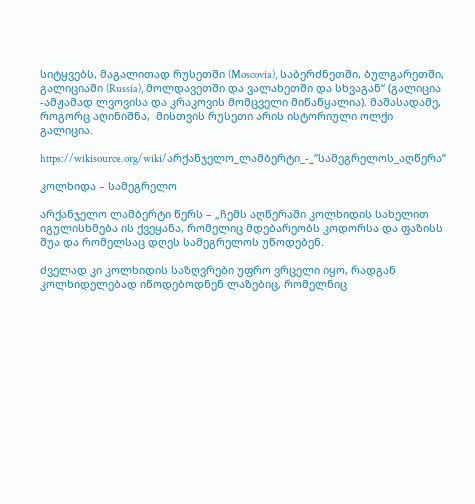სიტყვებს, მაგალითად რუსეთში (Moscovia), საბერძნეთში, ბულგარეთში, გალიციაში (Russia), მოლდავეთში და ვალახეთში და სხვაგან“ (გალიცია -ამჟამად ლვოვისა და კრაკოვის მომცველი მიწაწყალია). მაშასადამე, როგორც აღინიშნა,  მისთვის რუსეთი არის ისტორიული ოლქი გალიცია.

https://wikisource.org/wiki/არქანჯელო_ლამბერტი_-_”სამეგრელოს_აღწერა”

კოლხიდა – სამეგრელო

არქანჯელო ლამბერტი წერს – „ჩემს აღწერაში კოლხიდის სახელით იგულისხმება ის ქვეყანა, რომელიც მდებარეობს კოდორსა და ფაზისს შუა და რომელსაც დღეს სამეგრელოს უწოდებენ.

ძველად კი კოლხიდის საზღვრები უფრო ვრცელი იყო, რადგან კოლხიდელებად იწოდებოდნენ ლაზებიც, რომელნიც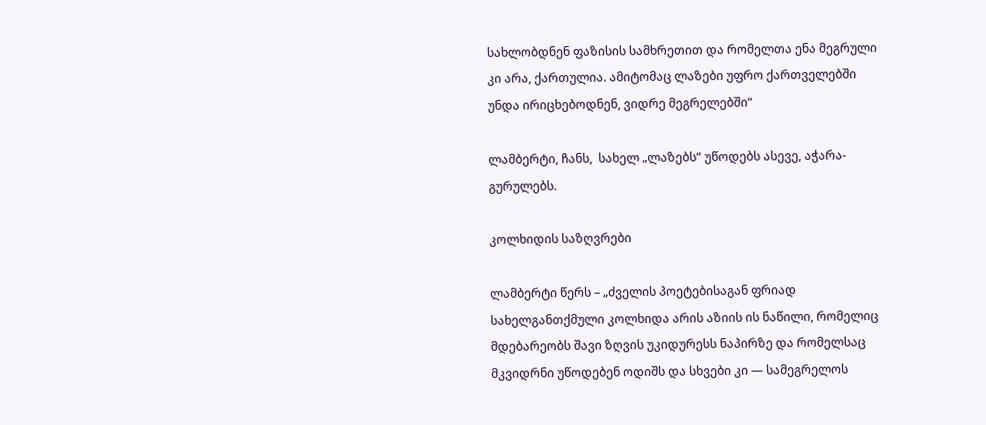სახლობდნენ ფაზისის სამხრეთით და რომელთა ენა მეგრული კი არა, ქართულია. ამიტომაც ლაზები უფრო ქართველებში უნდა ირიცხებოდნენ, ვიდრე მეგრელებში“

ლამბერტი, ჩანს,  სახელ „ლაზებს“ უწოდებს ასევე, აჭარა-გურულებს.

კოლხიდის საზღვრები

ლამბერტი წერს – „ძველის პოეტებისაგან ფრიად სახელგანთქმული კოლხიდა არის აზიის ის ნაწილი, რომელიც მდებარეობს შავი ზღვის უკიდურესს ნაპირზე და რომელსაც მკვიდრნი უწოდებენ ოდიშს და სხვები კი — სამეგრელოს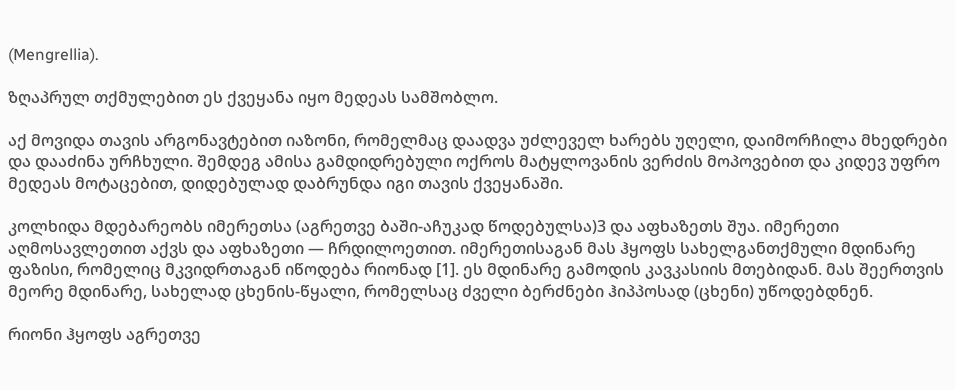(Mengrellia).

ზღაპრულ თქმულებით ეს ქვეყანა იყო მედეას სამშობლო.

აქ მოვიდა თავის არგონავტებით იაზონი, რომელმაც დაადვა უძლეველ ხარებს უღელი, დაიმორჩილა მხედრები და დააძინა ურჩხული. შემდეგ ამისა გამდიდრებული ოქროს მატყლოვანის ვერძის მოპოვებით და კიდევ უფრო მედეას მოტაცებით, დიდებულად დაბრუნდა იგი თავის ქვეყანაში.

კოლხიდა მდებარეობს იმერეთსა (აგრეთვე ბაში-აჩუკად წოდებულსა)3 და აფხაზეთს შუა. იმერეთი აღმოსავლეთით აქვს და აფხაზეთი — ჩრდილოეთით. იმერეთისაგან მას ჰყოფს სახელგანთქმული მდინარე ფაზისი, რომელიც მკვიდრთაგან იწოდება რიონად [1]. ეს მდინარე გამოდის კავკასიის მთებიდან. მას შეერთვის მეორე მდინარე, სახელად ცხენის-წყალი, რომელსაც ძველი ბერძნები ჰიპპოსად (ცხენი) უწოდებდნენ.

რიონი ჰყოფს აგრეთვე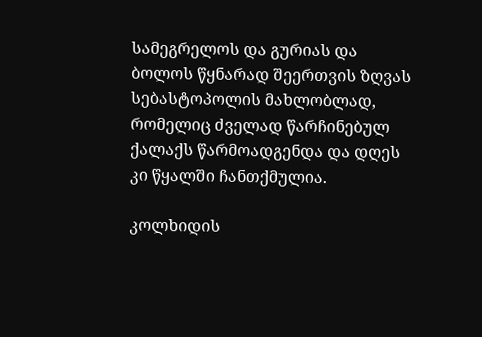სამეგრელოს და გურიას და ბოლოს წყნარად შეერთვის ზღვას სებასტოპოლის მახლობლად, რომელიც ძველად წარჩინებულ ქალაქს წარმოადგენდა და დღეს კი წყალში ჩანთქმულია.

კოლხიდის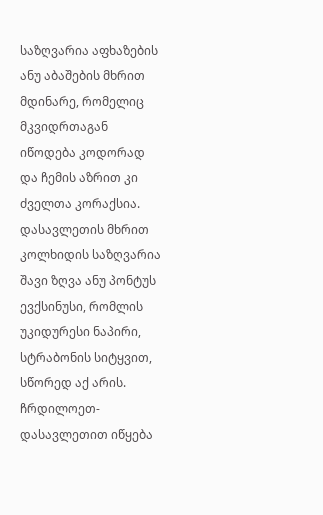საზღვარია აფხაზების ანუ აბაშების მხრით მდინარე, რომელიც მკვიდრთაგან იწოდება კოდორად და ჩემის აზრით კი ძველთა კორაქსია. დასავლეთის მხრით კოლხიდის საზღვარია შავი ზღვა ანუ პონტუს ევქსინუსი, რომლის უკიდურესი ნაპირი, სტრაბონის სიტყვით, სწორედ აქ არის. ჩრდილოეთ-დასავლეთით იწყება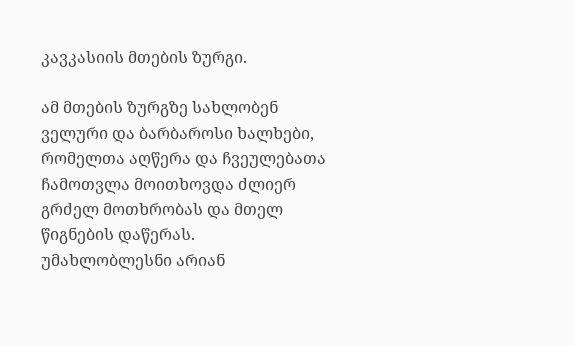კავკასიის მთების ზურგი.

ამ მთების ზურგზე სახლობენ ველური და ბარბაროსი ხალხები, რომელთა აღწერა და ჩვეულებათა ჩამოთვლა მოითხოვდა ძლიერ გრძელ მოთხრობას და მთელ წიგნების დაწერას. უმახლობლესნი არიან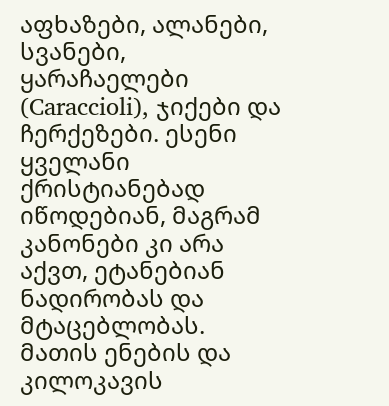აფხაზები, ალანები, სვანები, ყარაჩაელები (Caraccioli), ჯიქები და ჩერქეზები. ესენი ყველანი ქრისტიანებად იწოდებიან, მაგრამ კანონები კი არა აქვთ, ეტანებიან ნადირობას და მტაცებლობას. მათის ენების და კილოკავის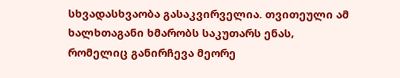სხვადასხვაობა გასაკვირველია. თვითეული ამ ხალხთაგანი ხმარობს საკუთარს ენას, რომელიც განირჩევა მეორე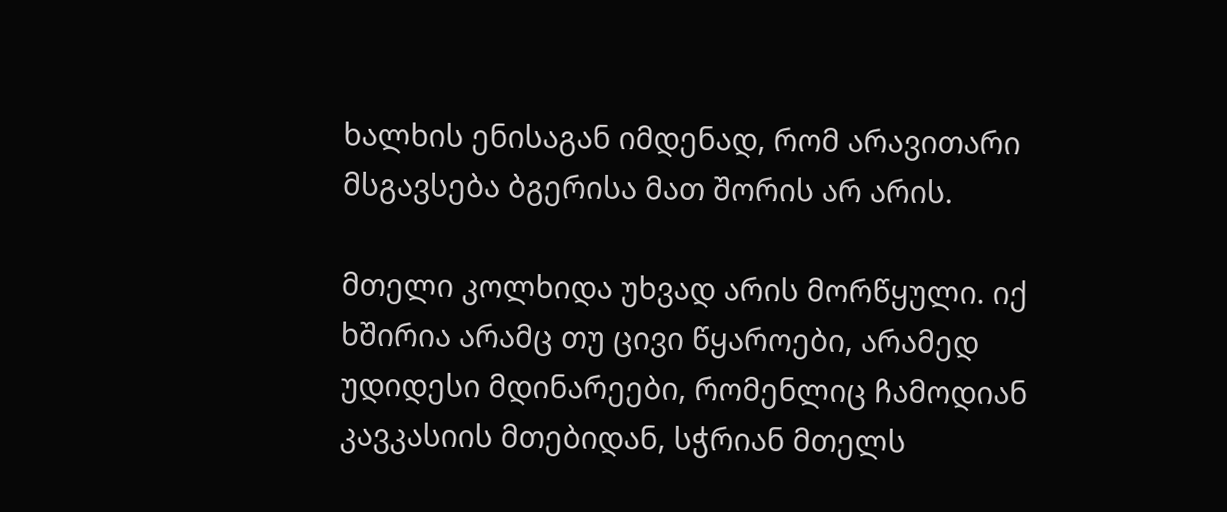ხალხის ენისაგან იმდენად, რომ არავითარი მსგავსება ბგერისა მათ შორის არ არის.

მთელი კოლხიდა უხვად არის მორწყული. იქ ხშირია არამც თუ ცივი წყაროები, არამედ უდიდესი მდინარეები, რომენლიც ჩამოდიან კავკასიის მთებიდან, სჭრიან მთელს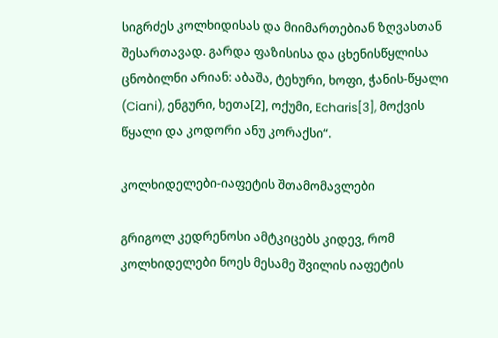სიგრძეს კოლხიდისას და მიიმართებიან ზღვასთან შესართავად. გარდა ფაზისისა და ცხენისწყლისა ცნობილნი არიან: აბაშა, ტეხური, ხოფი, ჭანის-წყალი (Ciani), ენგური, ხეთა[2], ოქუმი, Echaris[3], მოქვის წყალი და კოდორი ანუ კორაქსი“.

კოლხიდელები-იაფეტის შთამომავლები

გრიგოლ კედრენოსი ამტკიცებს კიდევ, რომ კოლხიდელები ნოეს მესამე შვილის იაფეტის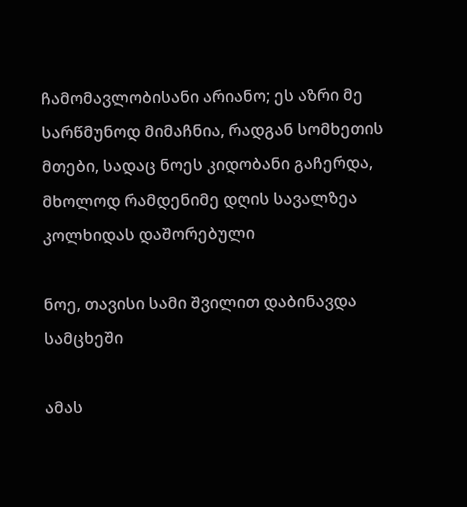ჩამომავლობისანი არიანო; ეს აზრი მე სარწმუნოდ მიმაჩნია, რადგან სომხეთის მთები, სადაც ნოეს კიდობანი გაჩერდა, მხოლოდ რამდენიმე დღის სავალზეა კოლხიდას დაშორებული

ნოე, თავისი სამი შვილით დაბინავდა სამცხეში

ამას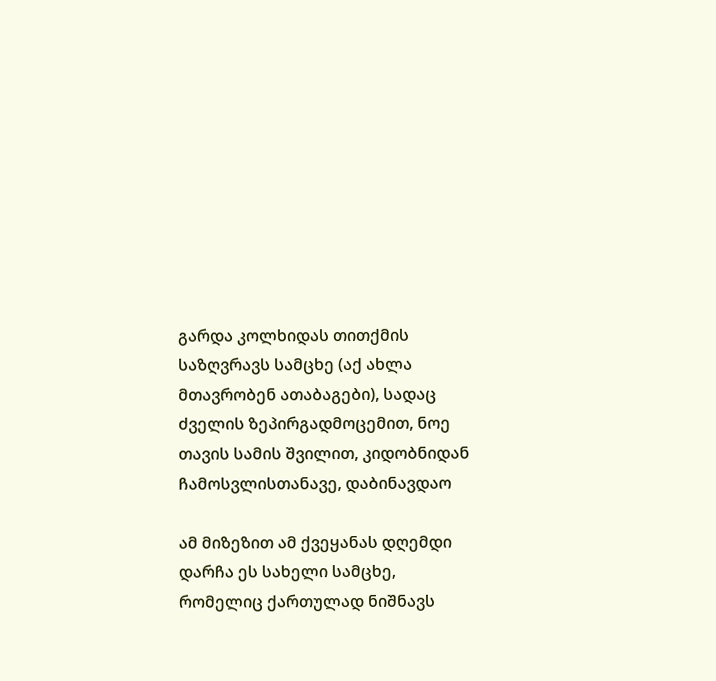გარდა კოლხიდას თითქმის საზღვრავს სამცხე (აქ ახლა მთავრობენ ათაბაგები), სადაც ძველის ზეპირგადმოცემით, ნოე თავის სამის შვილით, კიდობნიდან ჩამოსვლისთანავე, დაბინავდაო

ამ მიზეზით ამ ქვეყანას დღემდი დარჩა ეს სახელი სამცხე, რომელიც ქართულად ნიშნავს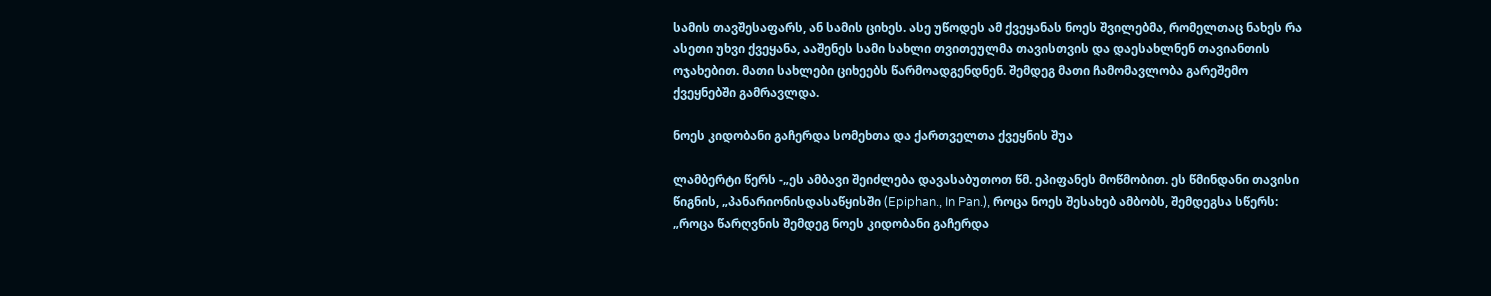სამის თავშესაფარს, ან სამის ციხეს. ასე უწოდეს ამ ქვეყანას ნოეს შვილებმა, რომელთაც ნახეს რა ასეთი უხვი ქვეყანა, ააშენეს სამი სახლი თვითეულმა თავისთვის და დაესახლნენ თავიანთის ოჯახებით. მათი სახლები ციხეებს წარმოადგენდნენ. შემდეგ მათი ჩამომავლობა გარეშემო ქვეყნებში გამრავლდა.

ნოეს კიდობანი გაჩერდა სომეხთა და ქართველთა ქვეყნის შუა

ლამბერტი წერს -„ეს ამბავი შეიძლება დავასაბუთოთ წმ. ეპიფანეს მოწმობით. ეს წმინდანი თავისი წიგნის, „პანარიონისდასაწყისში (Epiphan., In Pan.), როცა ნოეს შესახებ ამბობს, შემდეგსა სწერს: „როცა წარღვნის შემდეგ ნოეს კიდობანი გაჩერდა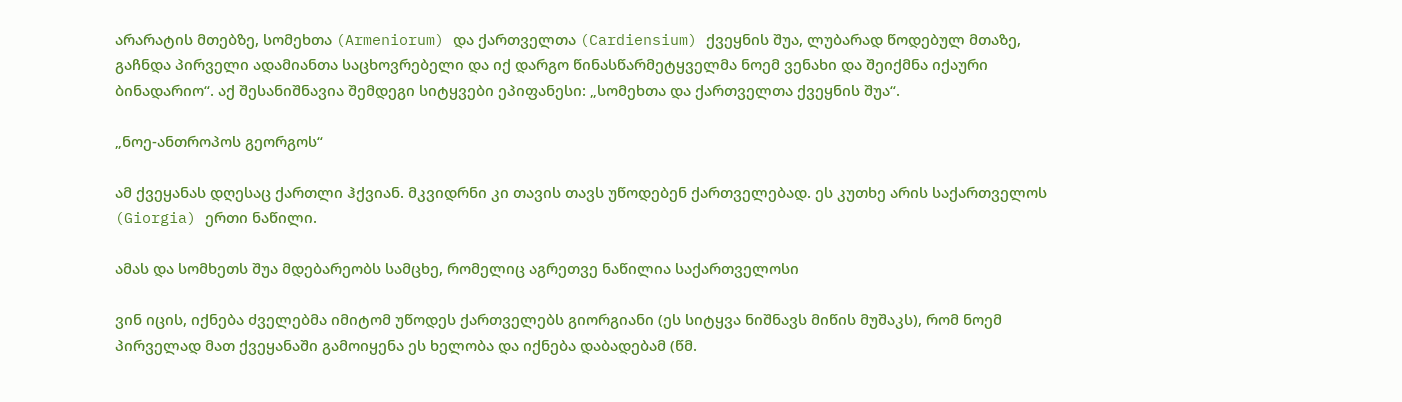არარატის მთებზე, სომეხთა (Armeniorum) და ქართველთა (Cardiensium) ქვეყნის შუა, ლუბარად წოდებულ მთაზე, გაჩნდა პირველი ადამიანთა საცხოვრებელი და იქ დარგო წინასწარმეტყველმა ნოემ ვენახი და შეიქმნა იქაური ბინადარიო“. აქ შესანიშნავია შემდეგი სიტყვები ეპიფანესი: „სომეხთა და ქართველთა ქვეყნის შუა“.

„ნოე-ანთროპოს გეორგოს“

ამ ქვეყანას დღესაც ქართლი ჰქვიან. მკვიდრნი კი თავის თავს უწოდებენ ქართველებად. ეს კუთხე არის საქართველოს (Giorgia) ერთი ნაწილი.

ამას და სომხეთს შუა მდებარეობს სამცხე, რომელიც აგრეთვე ნაწილია საქართველოსი

ვინ იცის, იქნება ძველებმა იმიტომ უწოდეს ქართველებს გიორგიანი (ეს სიტყვა ნიშნავს მიწის მუშაკს), რომ ნოემ პირველად მათ ქვეყანაში გამოიყენა ეს ხელობა და იქნება დაბადებამ (წმ.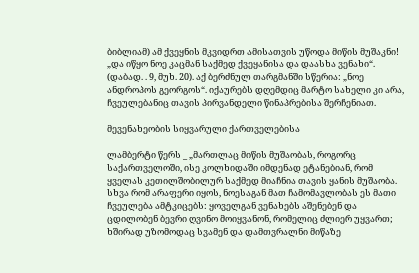ბიბლიამ) ამ ქვეყნის მკვიდრთ ამისათვის უწოდა მიწის მუშაკნი! „და იწყო ნოე კაცმან საქმედ ქვეყანისა და დაასხა ვენახი“. (დაბად. . 9, მუხ. 20). აქ ბერძნულ თარგმანში სწერია: „ნოე ანდროპოს გეორგოს“. იქაურებს დღემდიც მარტო სახელი კი არა, ჩვეულებანიც თავის პირვანდელი წინაპრებისა შერჩენიათ.

მევენახეობის სიყვარული ქართველებისა

ლამბერტი წერს _ „მართლაც მიწის მუშაობას, როგორც საქართველოში, ისე კოლხიდაში იმდენად ეტანებიან, რომ ყველას კეთილშობილურ საქმედ მიაჩნია თავის ყანის მუშაობა. სხვა რომ არაფერი იყოს, ნოესაგან მათ ჩამომავლობას ეს მათი ჩვეულება ამტკიცებს: ყოველგან ვენახებს აშენებენ და ცდილობენ ბევრი ღვინო მოიყვანონ, რომელიც ძლიერ უყვართ; ხშირად უზომოდაც სვამენ და დამთვრალნი მიწაზე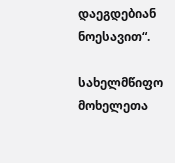დაეგდებიან ნოესავით“.

სახელმწიფო მოხელეთა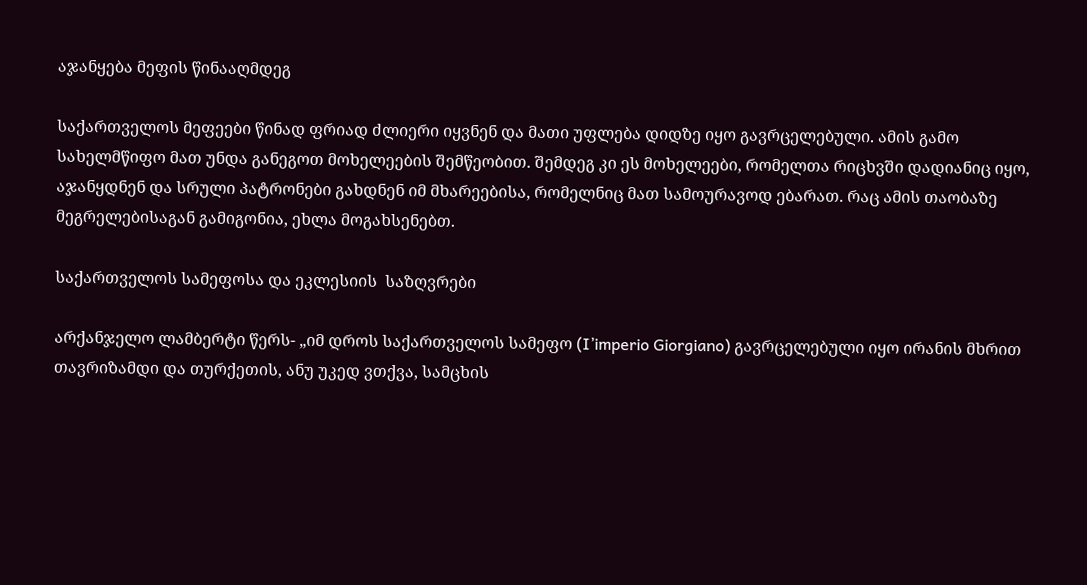აჯანყება მეფის წინააღმდეგ

საქართველოს მეფეები წინად ფრიად ძლიერი იყვნენ და მათი უფლება დიდზე იყო გავრცელებული. ამის გამო სახელმწიფო მათ უნდა განეგოთ მოხელეების შემწეობით. შემდეგ კი ეს მოხელეები, რომელთა რიცხვში დადიანიც იყო, აჯანყდნენ და სრული პატრონები გახდნენ იმ მხარეებისა, რომელნიც მათ სამოურავოდ ებარათ. რაც ამის თაობაზე მეგრელებისაგან გამიგონია, ეხლა მოგახსენებთ.

საქართველოს სამეფოსა და ეკლესიის  საზღვრები

არქანჯელო ლამბერტი წერს- „იმ დროს საქართველოს სამეფო (I’imperio Giorgiano) გავრცელებული იყო ირანის მხრით თავრიზამდი და თურქეთის, ანუ უკედ ვთქვა, სამცხის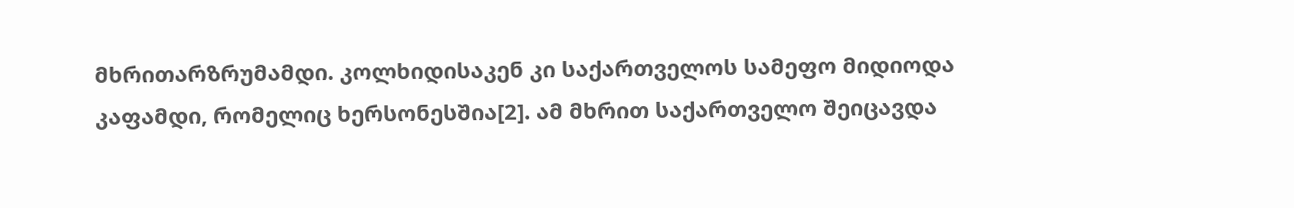მხრითარზრუმამდი. კოლხიდისაკენ კი საქართველოს სამეფო მიდიოდა კაფამდი, რომელიც ხერსონესშია[2]. ამ მხრით საქართველო შეიცავდა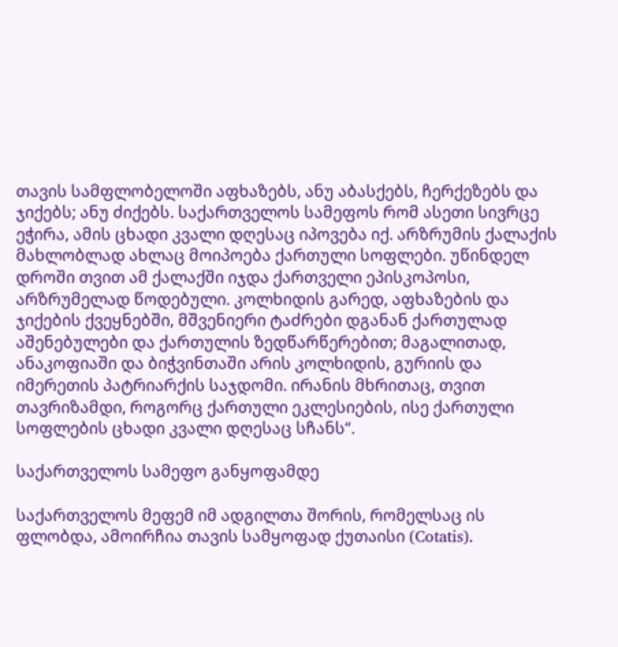თავის სამფლობელოში აფხაზებს, ანუ აბასქებს, ჩერქეზებს და ჯიქებს; ანუ ძიქებს. საქართველოს სამეფოს რომ ასეთი სივრცე ეჭირა, ამის ცხადი კვალი დღესაც იპოვება იქ. არზრუმის ქალაქის მახლობლად ახლაც მოიპოება ქართული სოფლები. უწინდელ დროში თვით ამ ქალაქში იჯდა ქართველი ეპისკოპოსი, არზრუმელად წოდებული. კოლხიდის გარედ, აფხაზების და ჯიქების ქვეყნებში, მშვენიერი ტაძრები დგანან ქართულად აშენებულები და ქართულის ზედწარწერებით; მაგალითად, ანაკოფიაში და ბიჭვინთაში არის კოლხიდის, გურიის და იმერეთის პატრიარქის საჯდომი. ირანის მხრითაც, თვით თავრიზამდი, როგორც ქართული ეკლესიების, ისე ქართული სოფლების ცხადი კვალი დღესაც სჩანს“.

საქართველოს სამეფო განყოფამდე

საქართველოს მეფემ იმ ადგილთა შორის, რომელსაც ის ფლობდა, ამოირჩია თავის სამყოფად ქუთაისი (Cotatis).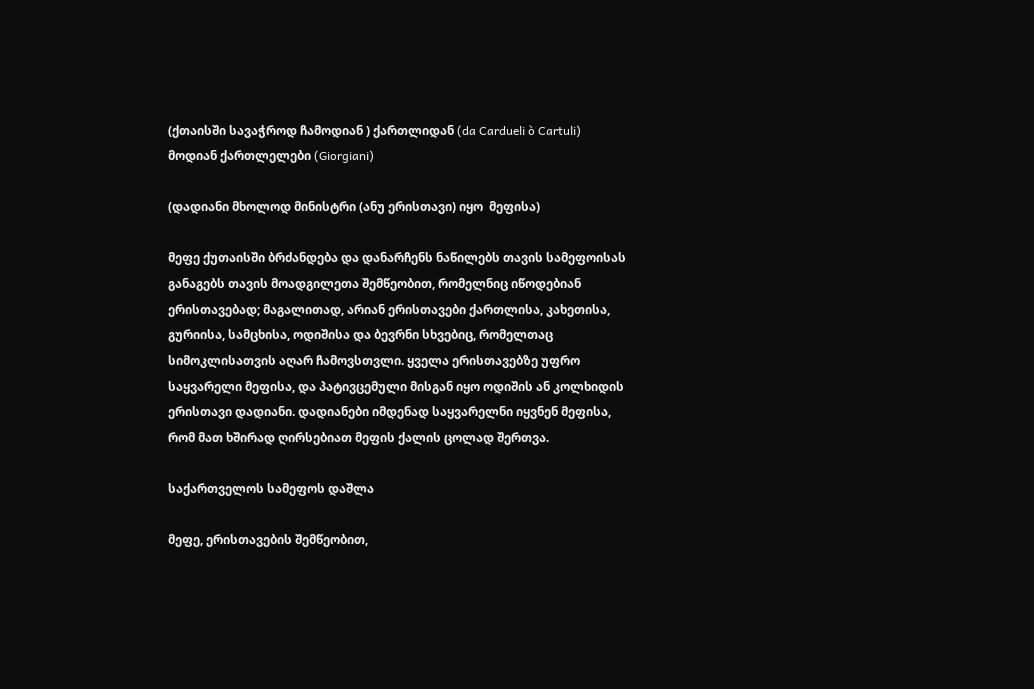(ქთაისში სავაჭროდ ჩამოდიან ) ქართლიდან (da Cardueli ò Cartuli) მოდიან ქართლელები (Giorgiani)

(დადიანი მხოლოდ მინისტრი (ანუ ერისთავი) იყო  მეფისა)

მეფე ქუთაისში ბრძანდება და დანარჩენს ნაწილებს თავის სამეფოისას განაგებს თავის მოადგილეთა შემწეობით, რომელნიც იწოდებიან ერისთავებად; მაგალითად, არიან ერისთავები ქართლისა, კახეთისა, გურიისა, სამცხისა, ოდიშისა და ბევრნი სხვებიც, რომელთაც სიმოკლისათვის აღარ ჩამოვსთვლი. ყველა ერისთავებზე უფრო საყვარელი მეფისა, და პატივცემული მისგან იყო ოდიშის ან კოლხიდის ერისთავი დადიანი. დადიანები იმდენად საყვარელნი იყვნენ მეფისა, რომ მათ ხშირად ღირსებიათ მეფის ქალის ცოლად შერთვა.

საქართველოს სამეფოს დაშლა

მეფე, ერისთავების შემწეობით,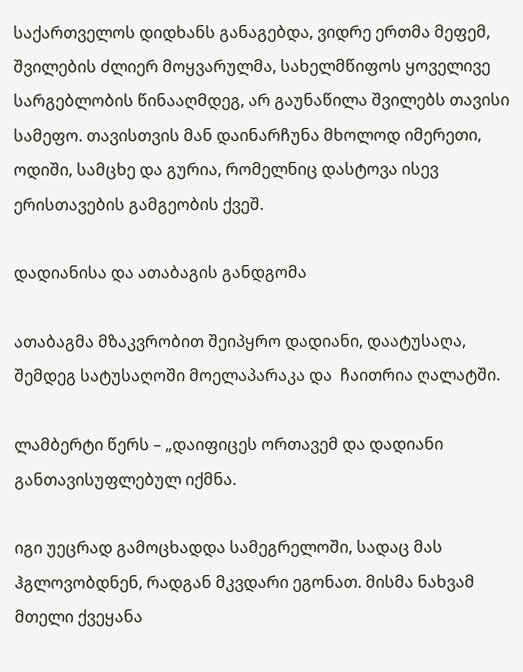საქართველოს დიდხანს განაგებდა, ვიდრე ერთმა მეფემ, შვილების ძლიერ მოყვარულმა, სახელმწიფოს ყოველივე სარგებლობის წინააღმდეგ, არ გაუნაწილა შვილებს თავისი სამეფო. თავისთვის მან დაინარჩუნა მხოლოდ იმერეთი, ოდიში, სამცხე და გურია, რომელნიც დასტოვა ისევ ერისთავების გამგეობის ქვეშ.

დადიანისა და ათაბაგის განდგომა

ათაბაგმა მზაკვრობით შეიპყრო დადიანი, დაატუსაღა, შემდეგ სატუსაღოში მოელაპარაკა და  ჩაითრია ღალატში.

ლამბერტი წერს – „დაიფიცეს ორთავემ და დადიანი განთავისუფლებულ იქმნა.

იგი უეცრად გამოცხადდა სამეგრელოში, სადაც მას ჰგლოვობდნენ, რადგან მკვდარი ეგონათ. მისმა ნახვამ მთელი ქვეყანა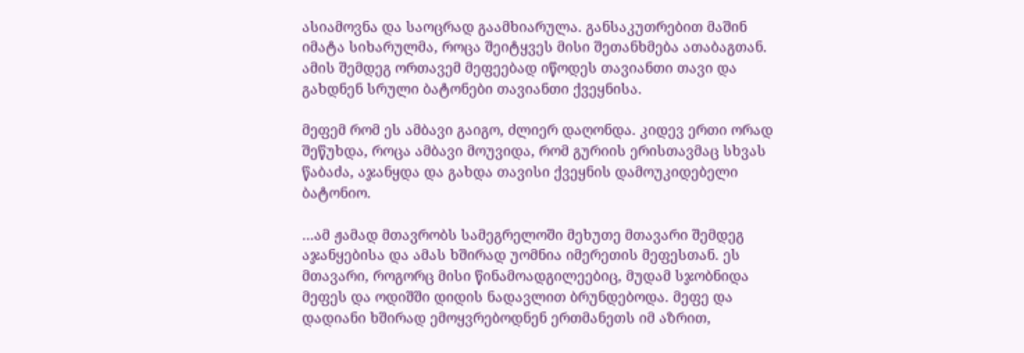ასიამოვნა და საოცრად გაამხიარულა. განსაკუთრებით მაშინ იმატა სიხარულმა, როცა შეიტყვეს მისი შეთანხმება ათაბაგთან. ამის შემდეგ ორთავემ მეფეებად იწოდეს თავიანთი თავი და გახდნენ სრული ბატონები თავიანთი ქვეყნისა.

მეფემ რომ ეს ამბავი გაიგო, ძლიერ დაღონდა. კიდევ ერთი ორად შეწუხდა, როცა ამბავი მოუვიდა, რომ გურიის ერისთავმაც სხვას წაბაძა, აჯანყდა და გახდა თავისი ქვეყნის დამოუკიდებელი ბატონიო.

…ამ ჟამად მთავრობს სამეგრელოში მეხუთე მთავარი შემდეგ აჯანყებისა და ამას ხშირად უომნია იმერეთის მეფესთან. ეს მთავარი, როგორც მისი წინამოადგილეებიც, მუდამ სჯობნიდა მეფეს და ოდიშში დიდის ნადავლით ბრუნდებოდა. მეფე და დადიანი ხშირად ემოყვრებოდნენ ერთმანეთს იმ აზრით,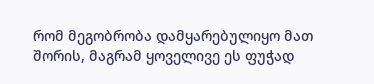რომ მეგობრობა დამყარებულიყო მათ შორის, მაგრამ ყოველივე ეს ფუჭად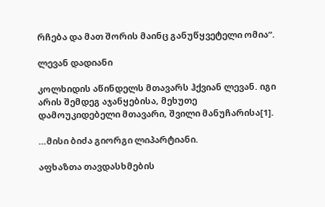რჩება და მათ შორის მაინც განუწყვეტელი ომია“.

ლევან დადიანი

კოლხიდის აწინდელს მთავარს ჰქვიან ლევან. იგი არის შემდეგ აჯანყებისა, მეხუთე დამოუკიდებელი მთავარი, შვილი მანუჩარისა[1].

…მისი ბიძა გიორგი ლიპარტიანი.

აფხაზთა თავდასხმების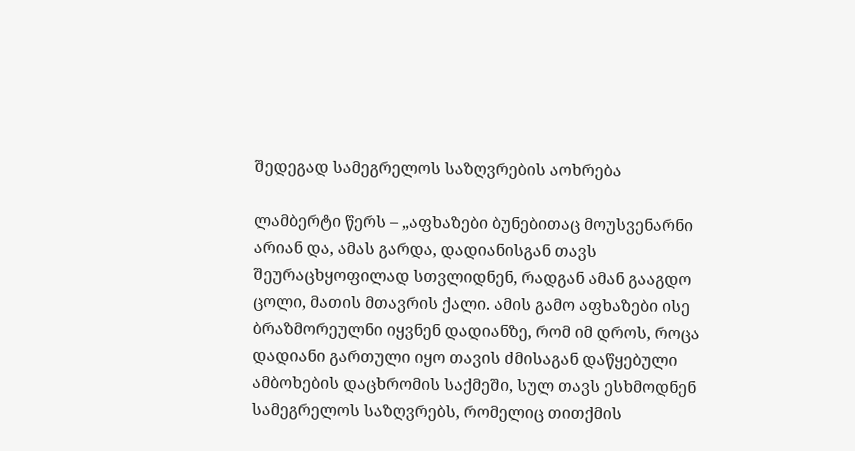შედეგად სამეგრელოს საზღვრების აოხრება

ლამბერტი წერს – „აფხაზები ბუნებითაც მოუსვენარნი არიან და, ამას გარდა, დადიანისგან თავს შეურაცხყოფილად სთვლიდნენ, რადგან ამან გააგდო ცოლი, მათის მთავრის ქალი. ამის გამო აფხაზები ისე ბრაზმორეულნი იყვნენ დადიანზე, რომ იმ დროს, როცა დადიანი გართული იყო თავის ძმისაგან დაწყებული ამბოხების დაცხრომის საქმეში, სულ თავს ესხმოდნენ სამეგრელოს საზღვრებს, რომელიც თითქმის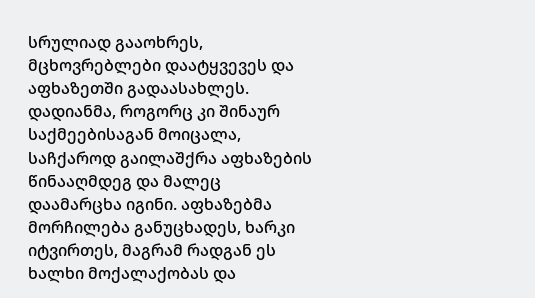სრულიად გააოხრეს, მცხოვრებლები დაატყვევეს და აფხაზეთში გადაასახლეს. დადიანმა, როგორც კი შინაურ საქმეებისაგან მოიცალა, საჩქაროდ გაილაშქრა აფხაზების წინააღმდეგ და მალეც დაამარცხა იგინი. აფხაზებმა მორჩილება განუცხადეს, ხარკი იტვირთეს, მაგრამ რადგან ეს ხალხი მოქალაქობას და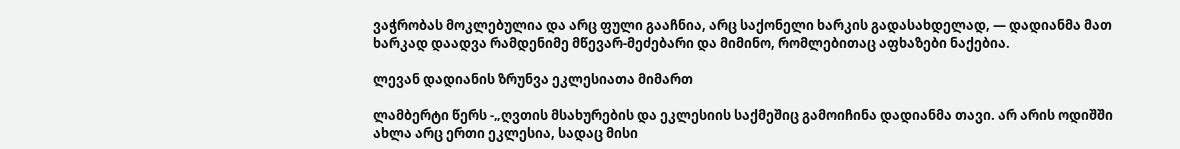ვაჭრობას მოკლებულია და არც ფული გააჩნია, არც საქონელი ხარკის გადასახდელად, — დადიანმა მათ ხარკად დაადვა რამდენიმე მწევარ-მეძებარი და მიმინო, რომლებითაც აფხაზები ნაქებია.

ლევან დადიანის ზრუნვა ეკლესიათა მიმართ

ლამბერტი წერს -„ღვთის მსახურების და ეკლესიის საქმეშიც გამოიჩინა დადიანმა თავი. არ არის ოდიშში ახლა არც ერთი ეკლესია, სადაც მისი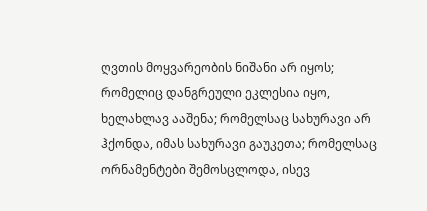ღვთის მოყვარეობის ნიშანი არ იყოს; რომელიც დანგრეული ეკლესია იყო, ხელახლავ ააშენა; რომელსაც სახურავი არ ჰქონდა, იმას სახურავი გაუკეთა; რომელსაც ორნამენტები შემოსცლოდა, ისევ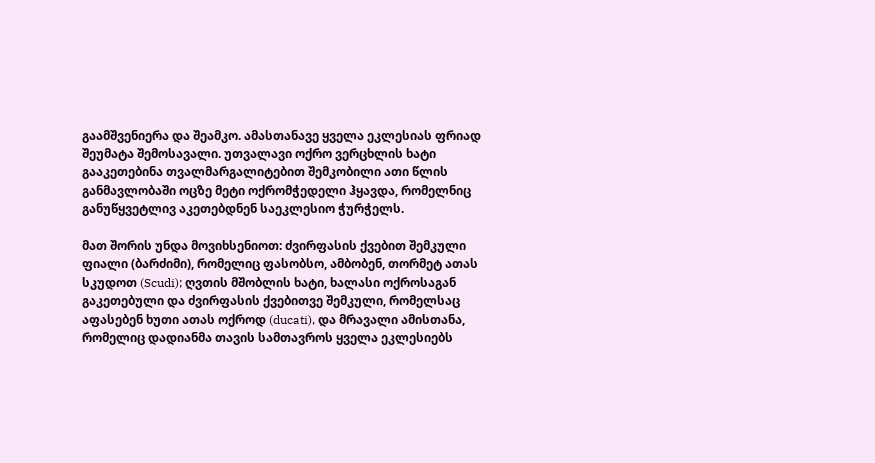გაამშვენიერა და შეამკო. ამასთანავე ყველა ეკლესიას ფრიად შეუმატა შემოსავალი. უთვალავი ოქრო ვერცხლის ხატი გააკეთებინა თვალმარგალიტებით შემკობილი ათი წლის განმავლობაში ოცზე მეტი ოქრომჭედელი ჰყავდა, რომელნიც განუწყვეტლივ აკეთებდნენ საეკლესიო ჭურჭელს.

მათ შორის უნდა მოვიხსენიოთ: ძვირფასის ქვებით შემკული ფიალი (ბარძიმი), რომელიც ფასობსო, ამბობენ, თორმეტ ათას სკუდოთ (Scudi); ღვთის მშობლის ხატი, ხალასი ოქროსაგან გაკეთებული და ძვირფასის ქვებითვე შემკული, რომელსაც აფასებენ ხუთი ათას ოქროდ (ducati), და მრავალი ამისთანა, რომელიც დადიანმა თავის სამთავროს ყველა ეკლესიებს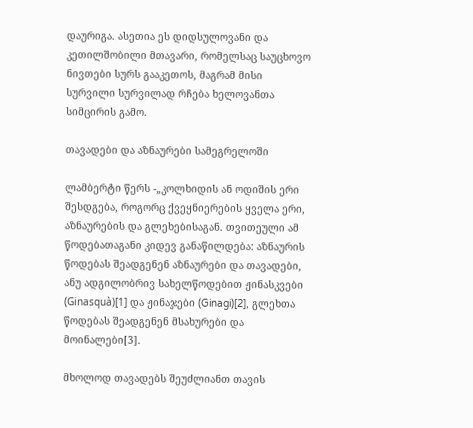დაურიგა. ასეთია ეს დიდსულოვანი და კეთილშობილი მთავარი, რომელსაც საუცხოვო ნივთები სურს გააკეთოს, მაგრამ მისი სურვილი სურვილად რჩება ხელოვანთა სიმცირის გამო.

თავადები და აზნაურები სამეგრელოში

ლამბერტი წერს -„კოლხიდის ან ოდიშის ერი შესდგება, როგორც ქვეყნიერების ყველა ერი, აზნაურების და გლეხებისაგან. თვითეული ამ წოდებათაგანი კიდევ განაწილდება: აზნაურის წოდებას შეადგენენ აზნაურები და თავადები, ანუ ადგილობრივ სახელწოდებით ჟინასკვები (Ginasquà)[1] და ჟინაჯები (Ginagi)[2], გლეხთა წოდებას შეადგენენ მსახურები და მოინალები[3].

მხოლოდ თავადებს შეუძლიანთ თავის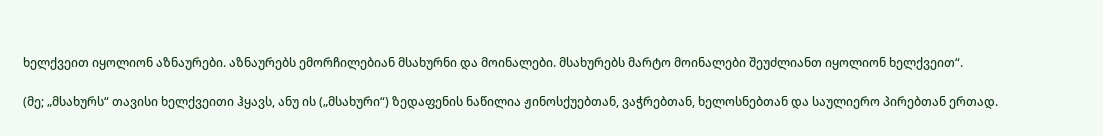ხელქვეით იყოლიონ აზნაურები. აზნაურებს ემორჩილებიან მსახურნი და მოინალები. მსახურებს მარტო მოინალები შეუძლიანთ იყოლიონ ხელქვეით“.

(მე; „მსახურს“ თავისი ხელქვეითი ჰყავს, ანუ ის („მსახური“) ზედაფენის ნაწილია ჟინოსქუებთან, ვაჭრებთან, ხელოსნებთან და საულიერო პირებთან ერთად.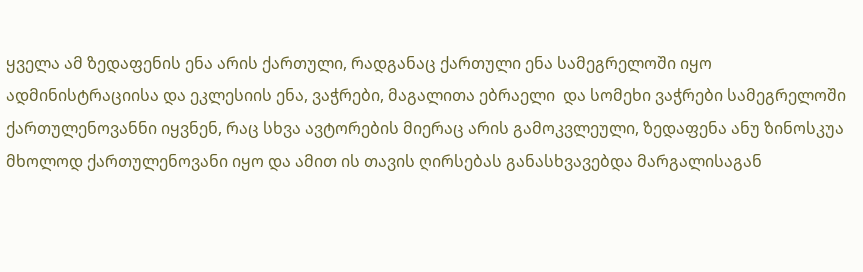ყველა ამ ზედაფენის ენა არის ქართული, რადგანაც ქართული ენა სამეგრელოში იყო ადმინისტრაციისა და ეკლესიის ენა, ვაჭრები, მაგალითა ებრაელი  და სომეხი ვაჭრები სამეგრელოში ქართულენოვანნი იყვნენ, რაც სხვა ავტორების მიერაც არის გამოკვლეული, ზედაფენა ანუ ზინოსკუა მხოლოდ ქართულენოვანი იყო და ამით ის თავის ღირსებას განასხვავებდა მარგალისაგან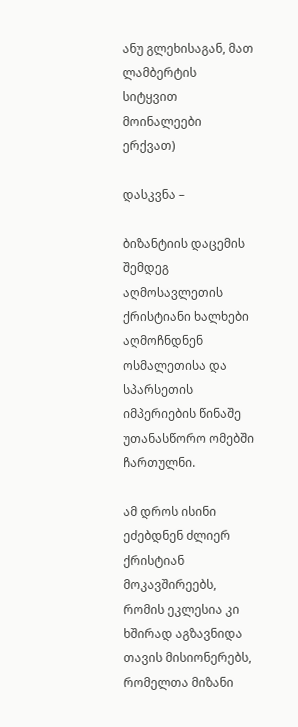ანუ გლეხისაგან, მათ ლამბერტის სიტყვით მოინალეები ერქვათ)

დასკვნა –

ბიზანტიის დაცემის შემდეგ აღმოსავლეთის ქრისტიანი ხალხები აღმოჩნდნენ ოსმალეთისა და სპარსეთის იმპერიების წინაშე უთანასწორო ომებში ჩართულნი.

ამ დროს ისინი ეძებდნენ ძლიერ ქრისტიან მოკავშირეებს, რომის ეკლესია კი ხშირად აგზავნიდა თავის მისიონერებს, რომელთა მიზანი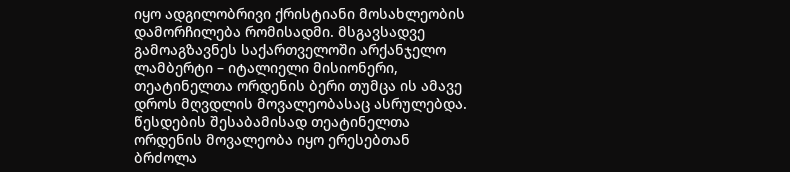იყო ადგილობრივი ქრისტიანი მოსახლეობის დამორჩილება რომისადმი. მსგავსადვე გამოაგზავნეს საქართველოში არქანჯელო ლამბერტი – იტალიელი მისიონერი, თეატინელთა ორდენის ბერი თუმცა ის ამავე დროს მღვდლის მოვალეობასაც ასრულებდა.  წესდების შესაბამისად თეატინელთა ორდენის მოვალეობა იყო ერესებთან ბრძოლა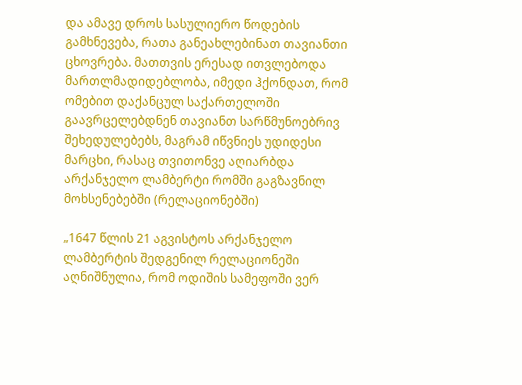და ამავე დროს სასულიერო წოდების გამხნევება, რათა განეახლებინათ თავიანთი ცხოვრება. მათთვის ერესად ითვლებოდა მართლმადიდებლობა, იმედი ჰქონდათ, რომ ომებით დაქანცულ საქართელოში გაავრცელებდნენ თავიანთ სარწმუნოებრივ შეხედულებებს, მაგრამ იწვნიეს უდიდესი მარცხი, რასაც თვითონვე აღიარბდა არქანჯელო ლამბერტი რომში გაგზავნილ მოხსენებებში (რელაციონებში)

„1647 წლის 21 აგვისტოს არქანჯელო ლამბერტის შედგენილ რელაციონეში აღნიშნულია, რომ ოდიშის სამეფოში ვერ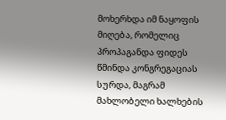მოხერხდა იმ ნაყოფის მიღება, რომელიც პროპაგანდა ფიდეს წმინდა კონგრეგაციას სურდა, მაგრამ მახლობელი ხალხების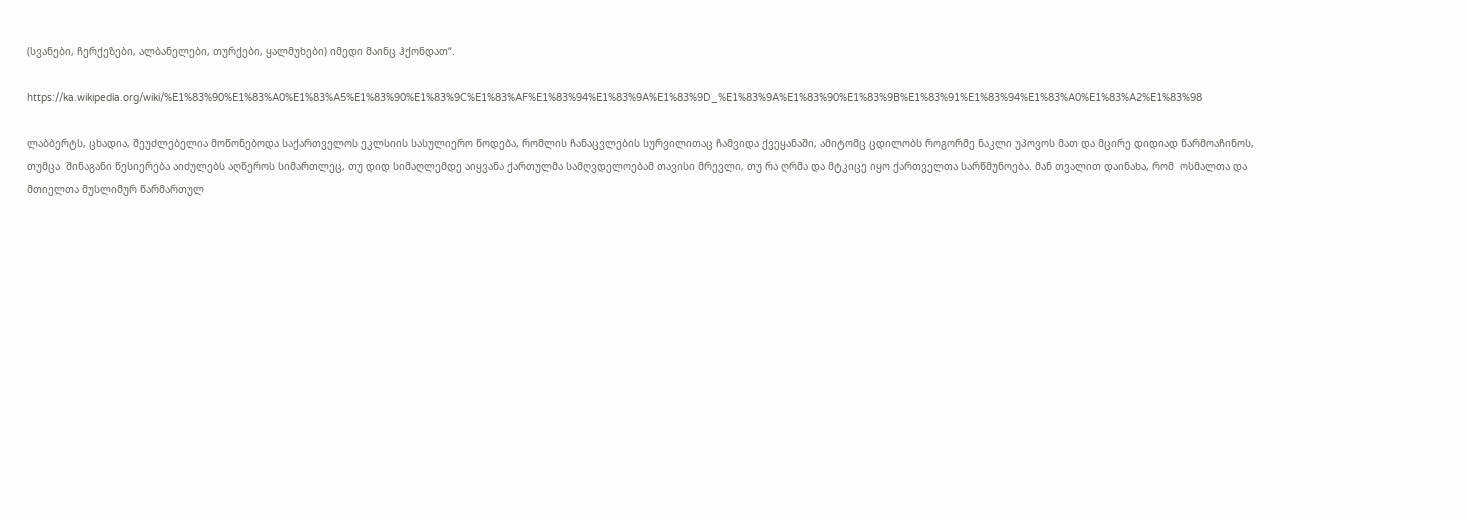(სვანები, ჩერქეზები, ალბანელები, თურქები, ყალმუხები) იმედი მაინც ჰქონდათ“.

https://ka.wikipedia.org/wiki/%E1%83%90%E1%83%A0%E1%83%A5%E1%83%90%E1%83%9C%E1%83%AF%E1%83%94%E1%83%9A%E1%83%9D_%E1%83%9A%E1%83%90%E1%83%9B%E1%83%91%E1%83%94%E1%83%A0%E1%83%A2%E1%83%98

ლაბბერტს, ცხადია, შეუძლებელია მოწონებოდა საქართველოს ეკლსიის სასულიერო წოდება, რომლის ჩანაცვლების სურვილითაც ჩამვიდა ქვეყანაში, ამიტომც ცდილობს როგორმე ნაკლი უპოვოს მათ და მცირე დიდიად წარმოაჩინოს, თუმცა  შინაგანი წესიერება აიძულებს აღწეროს სიმართლეც, თუ დიდ სიმაღლემდე აიყვანა ქართულმა სამღვდელოებამ თავისი მრევლი, თუ რა ღრმა და მტკიცე იყო ქართველთა სარწმუნოება. მან თვალით დაინახა, რომ  ოსმალთა და მთიელთა მუსლიმურ წარმართულ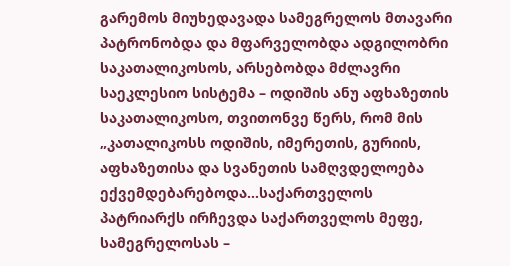გარემოს მიუხედავადა სამეგრელოს მთავარი პატრონობდა და მფარველობდა ადგილობრი საკათალიკოსოს, არსებობდა მძლავრი საეკლესიო სისტემა – ოდიშის ანუ აფხაზეთის საკათალიკოსო, თვითონვე წერს, რომ მის  „კათალიკოსს ოდიშის, იმერეთის, გურიის, აფხაზეთისა და სვანეთის სამღვდელოება ექვემდებარებოდა…საქართველოს პატრიარქს ირჩევდა საქართველოს მეფე, სამეგრელოსას –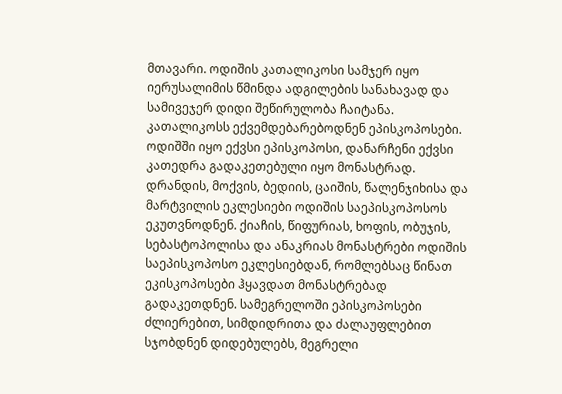მთავარი. ოდიშის კათალიკოსი სამჯერ იყო იერუსალიმის წმინდა ადგილების სანახავად და სამივეჯერ დიდი შეწირულობა ჩაიტანა. კათალიკოსს ექვემდებარებოდნენ ეპისკოპოსები. ოდიშში იყო ექვსი ეპისკოპოსი, დანარჩენი ექვსი კათედრა გადაკეთებული იყო მონასტრად. დრანდის, მოქვის, ბედიის, ცაიშის, წალენჯიხისა და მარტვილის ეკლესიები ოდიშის საეპისკოპოსოს ეკუთვნოდნენ. ქიაჩის, წიფურიას, ხოფის, ობუჯის, სებასტოპოლისა და ანაკრიას მონასტრები ოდიშის საეპისკოპოსო ეკლესიებდან, რომლებსაც წინათ ეკისკოპოსები ჰყავდათ მონასტრებად გადაკეთდნენ. სამეგრელოში ეპისკოპოსები ძლიერებით, სიმდიდრითა და ძალაუფლებით სჯობდნენ დიდებულებს, მეგრელი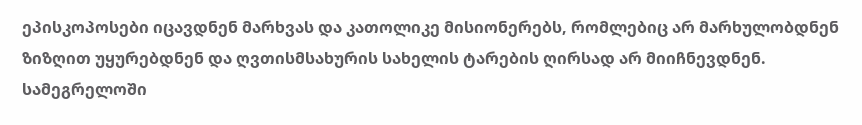ეპისკოპოსები იცავდნენ მარხვას და კათოლიკე მისიონერებს, რომლებიც არ მარხულობდნენ ზიზღით უყურებდნენ და ღვთისმსახურის სახელის ტარების ღირსად არ მიიჩნევდნენ. სამეგრელოში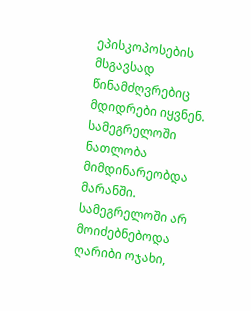ეპისკოპოსების მსგავსად წინამძღვრებიც მდიდრები იყვნენ. სამეგრელოში ნათლობა მიმდინარეობდა მარანში. სამეგრელოში არ მოიძებნებოდა ღარიბი ოჯახი,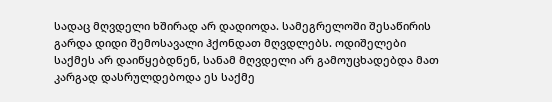სადაც მღვდელი ხშირად არ დადიოდა. სამეგრელოში შესაწირის გარდა დიდი შემოსავალი ჰქონდათ მღვდლებს. ოდიშელები საქმეს არ დაიწყებდნენ, სანამ მღვდელი არ გამოუცხადებდა მათ კარგად დასრულდებოდა ეს საქმე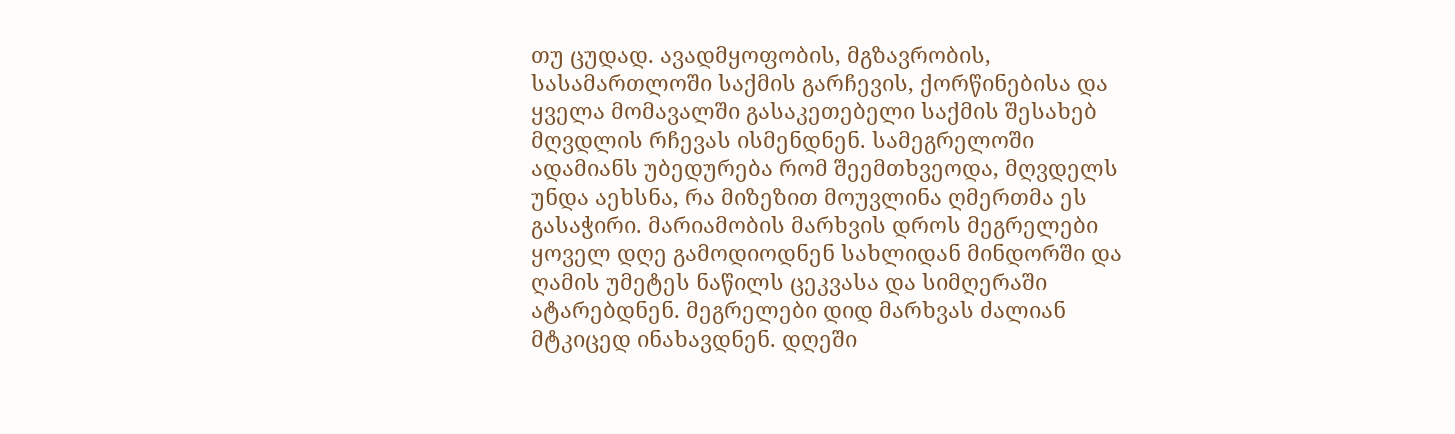თუ ცუდად. ავადმყოფობის, მგზავრობის, სასამართლოში საქმის გარჩევის, ქორწინებისა და ყველა მომავალში გასაკეთებელი საქმის შესახებ მღვდლის რჩევას ისმენდნენ. სამეგრელოში ადამიანს უბედურება რომ შეემთხვეოდა, მღვდელს უნდა აეხსნა, რა მიზეზით მოუვლინა ღმერთმა ეს გასაჭირი. მარიამობის მარხვის დროს მეგრელები ყოველ დღე გამოდიოდნენ სახლიდან მინდორში და ღამის უმეტეს ნაწილს ცეკვასა და სიმღერაში ატარებდნენ. მეგრელები დიდ მარხვას ძალიან მტკიცედ ინახავდნენ. დღეში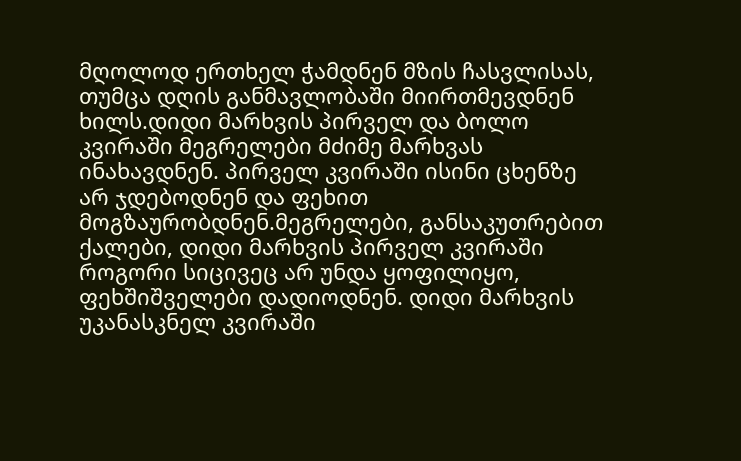მღოლოდ ერთხელ ჭამდნენ მზის ჩასვლისას, თუმცა დღის განმავლობაში მიირთმევდნენ ხილს.დიდი მარხვის პირველ და ბოლო კვირაში მეგრელები მძიმე მარხვას ინახავდნენ. პირველ კვირაში ისინი ცხენზე არ ჯდებოდნენ და ფეხით მოგზაურობდნენ.მეგრელები, განსაკუთრებით ქალები, დიდი მარხვის პირველ კვირაში როგორი სიცივეც არ უნდა ყოფილიყო, ფეხშიშველები დადიოდნენ. დიდი მარხვის უკანასკნელ კვირაში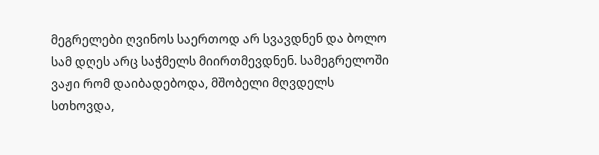მეგრელები ღვინოს საერთოდ არ სვავდნენ და ბოლო სამ დღეს არც საჭმელს მიირთმევდნენ. სამეგრელოში ვაჟი რომ დაიბადებოდა, მშობელი მღვდელს სთხოვდა,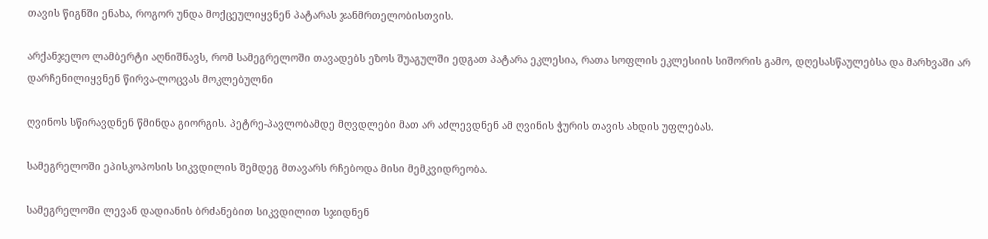თავის წიგნში ენახა, როგორ უნდა მოქცეულიყვნენ პატარას ჯანმრთელობისთვის.

არქანჯელო ლამბერტი აღნიშნავს, რომ სამეგრელოში თავადებს ეზოს შუაგულში ედგათ პატარა ეკლესია, რათა სოფლის ეკლესიის სიშორის გამო, დღესასწაულებსა და მარხვაში არ დარჩენილიყვნენ წირვა-ლოცვას მოკლებულნი

ღვინოს სწირავდნენ წმინდა გიორგის. პეტრე-პავლობამდე მღვდლები მათ არ აძლევდნენ ამ ღვინის ჭურის თავის ახდის უფლებას.

სამეგრელოში ეპისკოპოსის სიკვდილის შემდეგ მთავარს რჩებოდა მისი მემკვიდრეობა.

სამეგრელოში ლევან დადიანის ბრძანებით სიკვდილით სჯიდნენ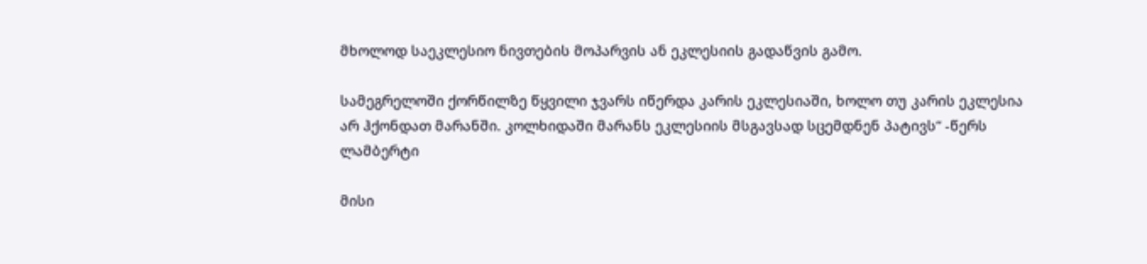მხოლოდ საეკლესიო ნივთების მოპარვის ან ეკლესიის გადაწვის გამო.

სამეგრელოში ქორწილზე წყვილი ჯვარს იწერდა კარის ეკლესიაში, ხოლო თუ კარის ეკლესია არ ჰქონდათ მარანში. კოლხიდაში მარანს ეკლესიის მსგავსად სცემდნენ პატივს“ -წერს ლამბერტი

მისი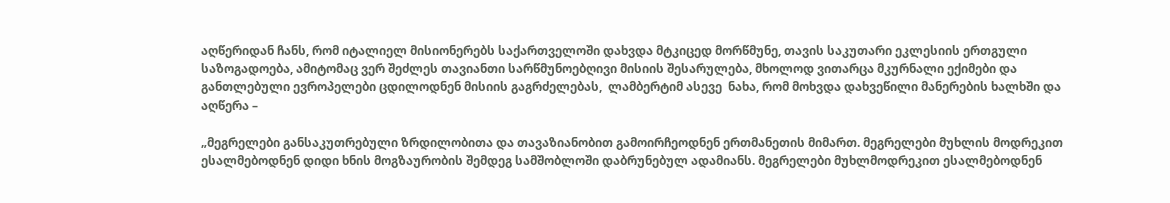აღწერიდან ჩანს, რომ იტალიელ მისიონერებს საქართველოში დახვდა მტკიცედ მორწმუნე, თავის საკუთარი ეკლესიის ერთგული საზოგადოება, ამიტომაც ვერ შეძლეს თავიანთი სარწმუნოებღივი მისიის შესარულება, მხოლოდ ვითარცა მკურნალი ექიმები და განთლებული ევროპელები ცდილოდნენ მისიის გაგრძელებას,  ლამბერტიმ ასევე  ნახა, რომ მოხვდა დახვეწილი მანერების ხალხში და აღწერა –

„მეგრელები განსაკუთრებული ზრდილობითა და თავაზიანობით გამოირჩეოდნენ ერთმანეთის მიმართ. მეგრელები მუხლის მოდრეკით ესალმებოდნენ დიდი ხნის მოგზაურობის შემდეგ სამშობლოში დაბრუნებულ ადამიანს. მეგრელები მუხლმოდრეკით ესალმებოდნენ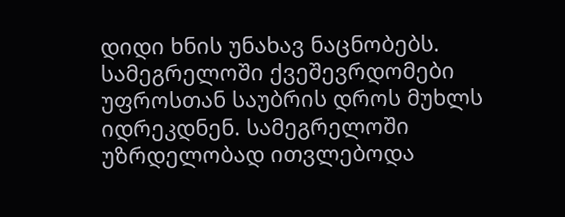დიდი ხნის უნახავ ნაცნობებს. სამეგრელოში ქვეშევრდომები უფროსთან საუბრის დროს მუხლს იდრეკდნენ. სამეგრელოში უზრდელობად ითვლებოდა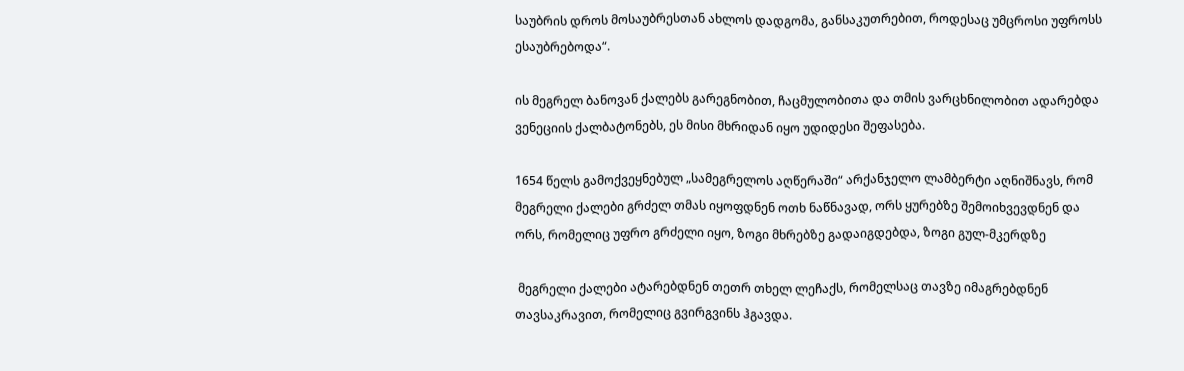საუბრის დროს მოსაუბრესთან ახლოს დადგომა, განსაკუთრებით, როდესაც უმცროსი უფროსს ესაუბრებოდა“.

ის მეგრელ ბანოვან ქალებს გარეგნობით, ჩაცმულობითა და თმის ვარცხნილობით ადარებდა ვენეციის ქალბატონებს, ეს მისი მხრიდან იყო უდიდესი შეფასება.

1654 წელს გამოქვეყნებულ „სამეგრელოს აღწერაში“ არქანჯელო ლამბერტი აღნიშნავს, რომ მეგრელი ქალები გრძელ თმას იყოფდნენ ოთხ ნაწნავად, ორს ყურებზე შემოიხვევდნენ და ორს, რომელიც უფრო გრძელი იყო, ზოგი მხრებზე გადაიგდებდა, ზოგი გულ-მკერდზე

 მეგრელი ქალები ატარებდნენ თეთრ თხელ ლეჩაქს, რომელსაც თავზე იმაგრებდნენ თავსაკრავით, რომელიც გვირგვინს ჰგავდა.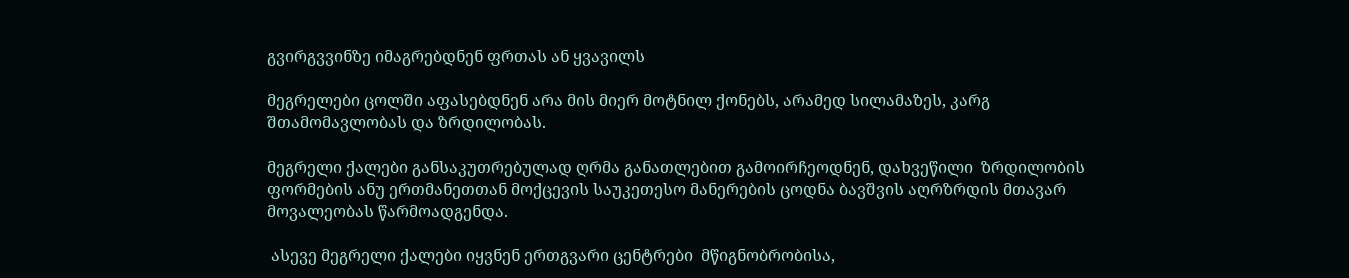გვირგვვინზე იმაგრებდნენ ფრთას ან ყვავილს

მეგრელები ცოლში აფასებდნენ არა მის მიერ მოტნილ ქონებს, არამედ სილამაზეს, კარგ შთამომავლობას და ზრდილობას.

მეგრელი ქალები განსაკუთრებულად ღრმა განათლებით გამოირჩეოდნენ, დახვეწილი  ზრდილობის ფორმების ანუ ერთმანეთთან მოქცევის საუკეთესო მანერების ცოდნა ბავშვის აღრზრდის მთავარ მოვალეობას წარმოადგენდა.

 ასევე მეგრელი ქალები იყვნენ ერთგვარი ცენტრები  მწიგნობრობისა,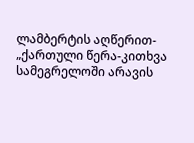ლამბერტის აღწერით- „ქართული წერა-კითხვა სამეგრელოში არავის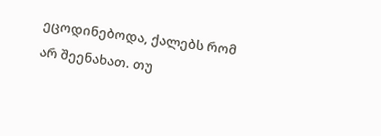ეცოდინებოდა, ქალებს რომ არ შეენახათ. თუ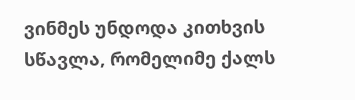ვინმეს უნდოდა კითხვის სწავლა, რომელიმე ქალს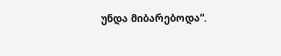უნდა მიბარებოდა“.